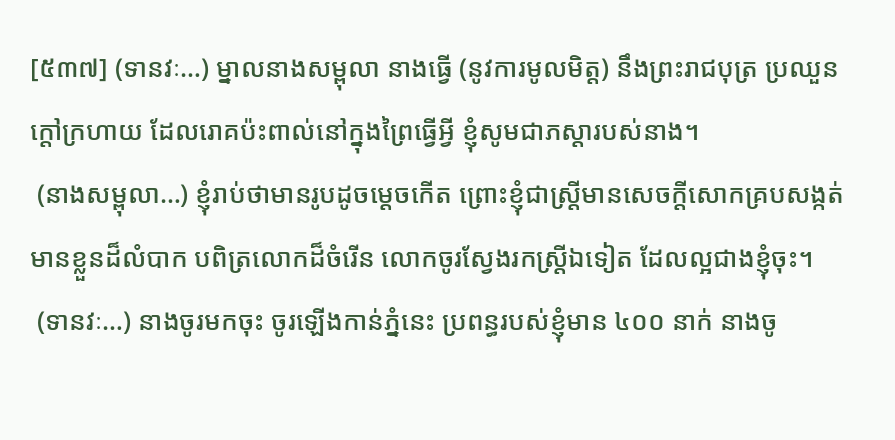[៥៣៧] (ទានវៈ…) ម្នាលនាងសម្ពុលា នាងធ្វើ (នូវការមូលមិត្ត) នឹងព្រះរាជបុត្រ ប្រឈួនក្តៅក្រហាយ ដែលរោគប៉ះពាល់នៅក្នុងព្រៃធ្វើអ្វី ខ្ញុំសូមជាភស្តារបស់នាង។
 (នាងសម្ពុលា…) ខ្ញុំរាប់ថាមានរូបដូចម្តេចកើត ព្រោះខ្ញុំជាស្ត្រីមានសេចក្តីសោកគ្របសង្កត់ មានខ្លួនដ៏លំបាក បពិត្រលោកដ៏ចំរើន លោកចូរស្វែងរកស្ត្រីឯទៀត ដែលល្អជាងខ្ញុំចុះ។
 (ទានវៈ…) នាងចូរមកចុះ ចូរឡើងកាន់ភ្នំនេះ ប្រពន្ធរបស់ខ្ញុំមាន ៤០០ នាក់ នាងចូ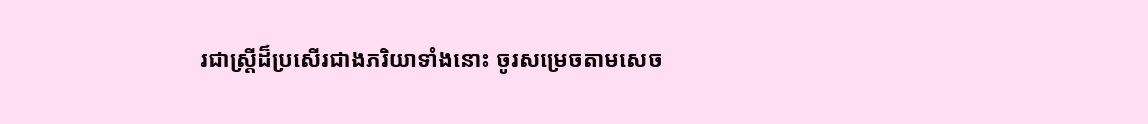រជាស្ត្រីដ៏ប្រសើរជាងភរិយាទាំងនោះ ចូរសម្រេចតាមសេច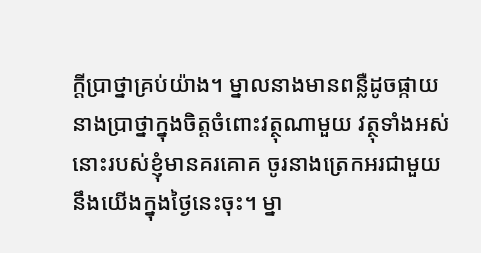ក្តីប្រាថ្នាគ្រប់យ៉ាង។ ម្នាលនាងមានពន្លឺដូចផ្កាយ នាងប្រាថ្នាក្នុងចិត្តចំពោះវត្ថុណាមួយ វត្ថុទាំងអស់នោះរបស់ខ្ញុំមានគរគោគ ចូរនាងត្រេកអរជាមួយនឹងយើងក្នុងថ្ងៃនេះចុះ។ ម្នា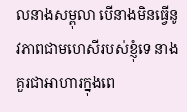លនាងសម្ពុលា បើនាងមិនធ្វើនូវភាពជាមហេសីរបស់ខ្ញុំទេ នាងគួរជាអាហារក្នុងពេ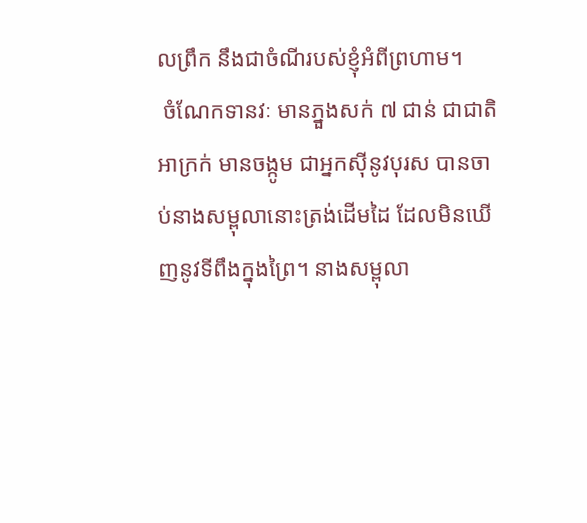លព្រឹក នឹងជាចំណីរបស់ខ្ញុំអំពីព្រហាម។
 ចំណែកទានវៈ មានភ្នួងសក់ ៧ ជាន់ ជាជាតិអាក្រក់ មានចង្កូម ជាអ្នកស៊ីនូវបុរស បានចាប់នាងសម្ពុលានោះត្រង់ដើមដៃ ដែលមិនឃើញនូវទីពឹងក្នុងព្រៃ។ នាងសម្ពុលា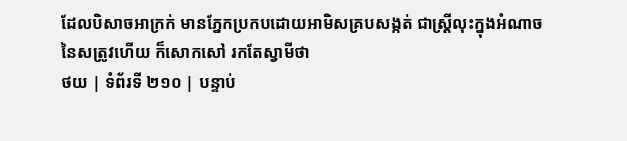ដែលបិសាចអាក្រក់ មានភ្នែកប្រកបដោយអាមិសគ្របសង្កត់ ជាស្រ្តីលុះក្នុងអំណាចនៃសត្រូវហើយ ក៏សោកសៅ រកតែស្វាមីថា
ថយ | ទំព័រទី ២១០ | បន្ទាប់